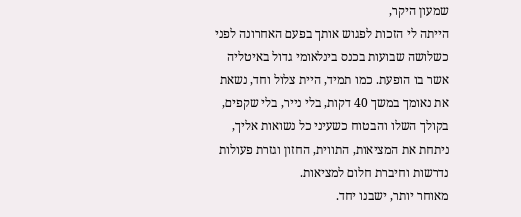שמעון היקר,
הייתה לי הזכות לפגוש אותך בפעם האחרונה לפני כשלושה שבועות בכנס בינלאומי גדול באיטליה אשר בו הופעת. כמו תמיד, היית צלול וחד, נשאת את נאומך במשך 40 דקות, בלי נייר, בלי שקפים, בקולך השלו והבטוח כשעיני כל נשואות אליך, ניתחת את המציאות, התווית, החזון וגזרת פעולות נדרשות וחיברת חלום למציאות.
מאוחר יותר, ישבנו יחד.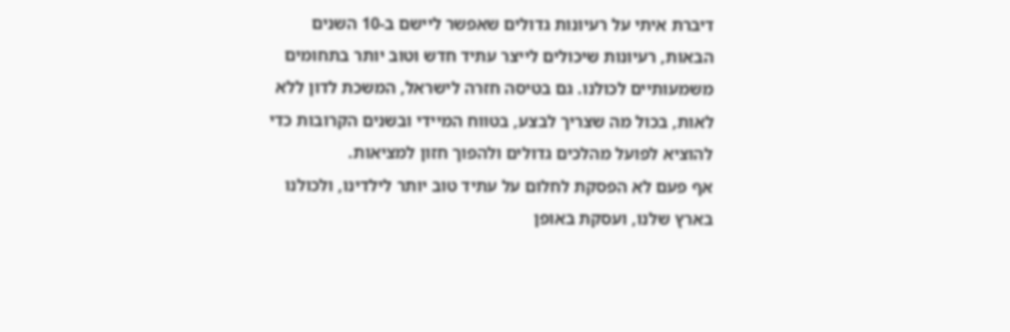דיברת איתי על רעיונות גדולים שאפשר ליישם ב-10 השנים הבאות, רעיונות שיכולים לייצר עתיד חדש וטוב יותר בתחומים משמעותיים לכולנו. גם בטיסה חזרה לישראל, המשכת לדון ללא לאות, בכול מה שצריך לבצע, בטווח המיידי ובשנים הקרובות כדי להוציא לפועל מהלכים גדולים ולהפוך חזון למציאות.
אף פעם לא הפסקת לחלום על עתיד טוב יותר לילדינו, ולכולנו בארץ שלנו, ועסקת באופן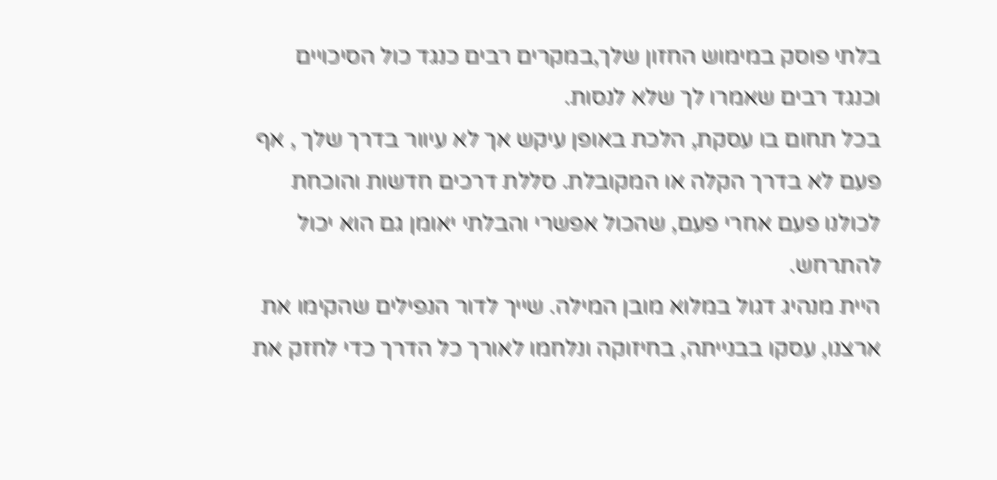בלתי פוסק במימוש החזון שלך,במקרים רבים כנגד כול הסיכויים וכנגד רבים שאמרו לך שלא לנסות.
בכל תחום בו עסקת, הלכת באופן עיקש אך לא עיוור בדרך שלך , אף פעם לא בדרך הקלה או המקובלת. סללת דרכים חדשות והוכחת לכולנו פעם אחרי פעם, שהכול אפשרי והבלתי יאומן גם הוא יכול להתרחש.
היית מנהיג דגול במלוא מובן המילה. שייך לדור הנפילים שהקימו את ארצנו, עסקו בבנייתה, בחיזוקה ונלחמו לאורך כל הדרך כדי לחזק את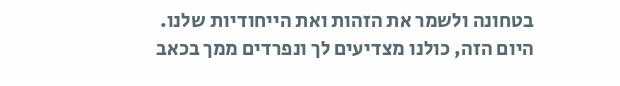בטחונה ולשמר את הזהות ואת הייחודיות שלנו.
היום הזה, כולנו מצדיעים לך ונפרדים ממך בכאב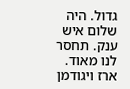גדול. היה שלום איש ענק. תחסר לנו מאוד.
ארז ויגודמן